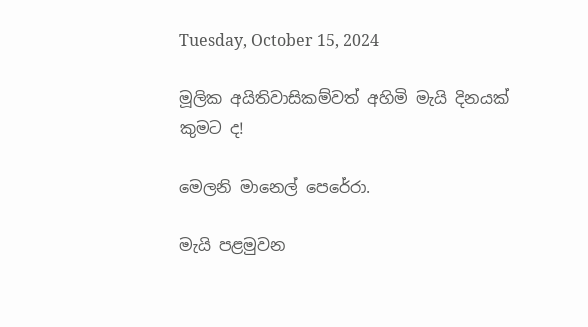Tuesday, October 15, 2024

මූලික අයිතිවාසිකම්වත් අහිමි මැයි දිනයක් කුමට ද!

මෙලනි මානෙල් පෙරේරා.

මැයි පළමුවන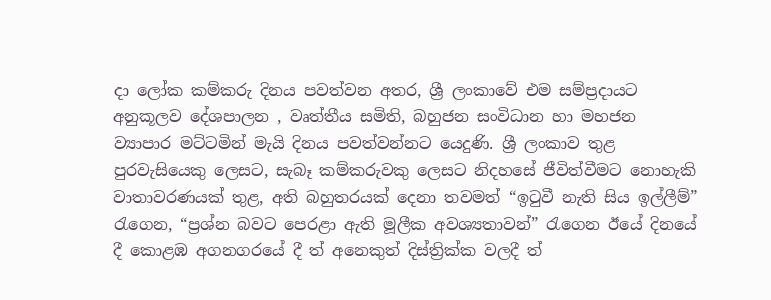දා ලෝක කම්කරු දිනය පවත්වන අතර, ශ්‍රී ලංකාවේ එම සම්ප්‍රදායට අනුකූලව දේශපාලන , වෘත්තීය සමිති, බහුජන සංවිධාන හා මහජන ව්‍යාපාර මට්ටමින් මැයි දිනය පවත්වන්නට යෙදුණි. ශ්‍රී ලංකාව තුළ පුරවැසියෙකු ලෙසට, සැබෑ කම්කරුවකු ලෙසට නිදහසේ ජීවිත්වීමට නොහැකි වාතාවරණයක් තුළ, අති බහුතරයක් දෙනා තවමත් “ඉටුවී නැති සිය ඉල්ලීම්” රැගෙන, “ප්‍රශ්න බවට පෙරළා ඇති මූලීක අවශ්‍යතාවන්” රැගෙන ඊයේ දිනයේ දී කොළඹ අගනගරයේ දී ත් අනෙකුත් දිස්ත්‍රික්ක වලදී ත්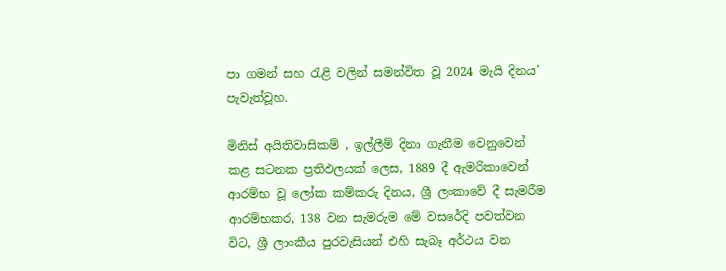පා ගමන් සහ රැළි වලින් සමන්විත වූ 2024 මැයි දිනය’ පැවැත්වූහ.

මිනිස් අයිතිවාසිකම් , ඉල්ලීම් දිනා ගැනීම වෙනුවෙන් කළ සටනක ප්‍රතිඵලයක් ලෙස, 1889 දී ඇමරිකාවෙන් ආරම්භ වූ ලෝක කම්කරු දිනය, ශ්‍රී ලංකාවේ දී සැමරීම ආරම්භකර, 138 වන සැමරුම මේ වසරේදි පවත්වන විට, ශ්‍රී ලාංකීය පුරවැසියන් එහි සැබෑ අර්ථය වන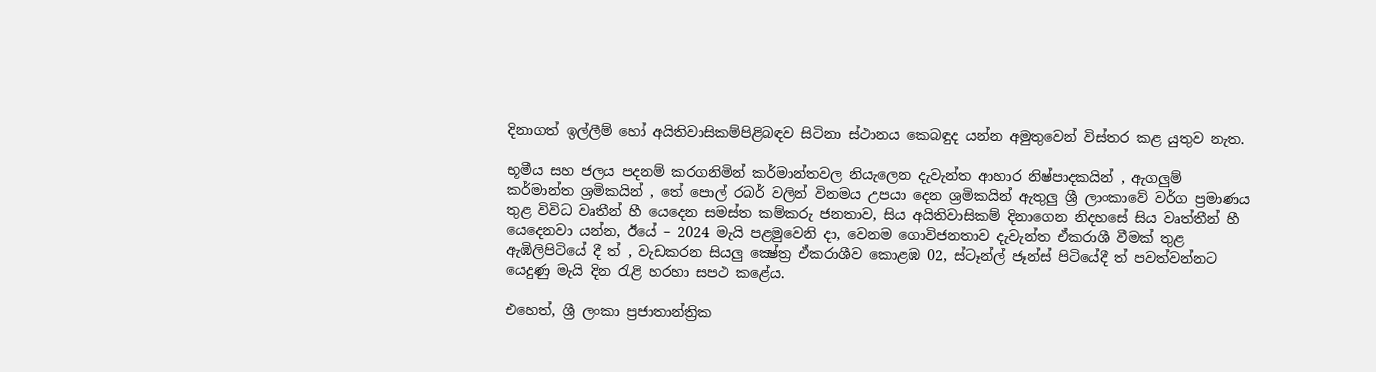දිනාගත් ඉල්ලීම් හෝ අයිතිවාසිකම්පිළිබඳව සිටිනා ස්ථානය කෙබඳුද යන්න අමුතුවෙන් විස්තර කළ යුතුව නැත.

භූමීය සහ ජලය පදනම් කරගනිමින් කර්මාන්තවල නියැලෙන දැවැන්ත ආහාර නිෂ්පාදකයින් , ඇගලුම් කර්මාන්ත ශ්‍රමිකයින් , තේ පොල් රබර් වලින් විනමය උපයා දෙන ශ්‍රමිකයින් ඇතුලු ශ්‍රී ලාංකාවේ වර්ග ප්‍රමාණය තුළ විවිධ වෘතීන් හී යෙදෙන සමස්ත කම්කරු ජනතාව, සිය අයිතිවාසිකම් දිනාගෙන නිදහසේ සිය වෘත්තීන් හී යෙදෙනවා යන්න, ඊයේ – 2024 මැයි පළමුවෙනි දා, වෙනම ගොවිජනතාව දැවැන්ත ඒකරාශී වීමක් තුළ ඇඹිලිපිටියේ දී ත් , වැඩකරන සියලු ක්‍ෂේත්‍ර ඒකරාශීව කොළඹ 02, ස්ටෑන්ල් ජෑන්ස් පිටියේදී ත් පවත්වන්නට යෙදුණු මැයි දින රැළි හරහා සපථ කළේය.

එහෙත්, ශ්‍රී ලංකා ප්‍රජාතාන්ත්‍රික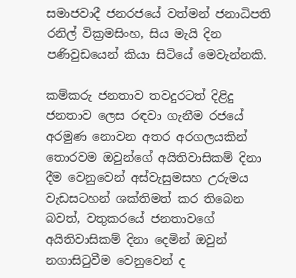සමාජවාදී ජනරජයේ වත්මන් ජනාධිපති රනිල් වික්‍රමසිංහ, සිය මැයි දින පණිවුඩයෙන් කියා සිටියේ මෙවැන්නකි.

කම්කරු ජනතාව තවදුරටත් දිළිදු ජනතාව ලෙස රඳවා ගැනීම රජයේ අරමුණ නොවන අතර අරගලයකින් තොරවම ඔවුන්ගේ අයිතිවාසිකම් දිනා දීම වෙනුවෙන් අස්වැසුමසහ උරුමය වැඩසටහන් ශක්තිමත් කර තිබෙන බවත්, වතුකරයේ ජනතාවගේ අයිතිවාසිකම් දිනා දෙමින් ඔවුන් නගාසිටුවීම වෙනුවෙන් ද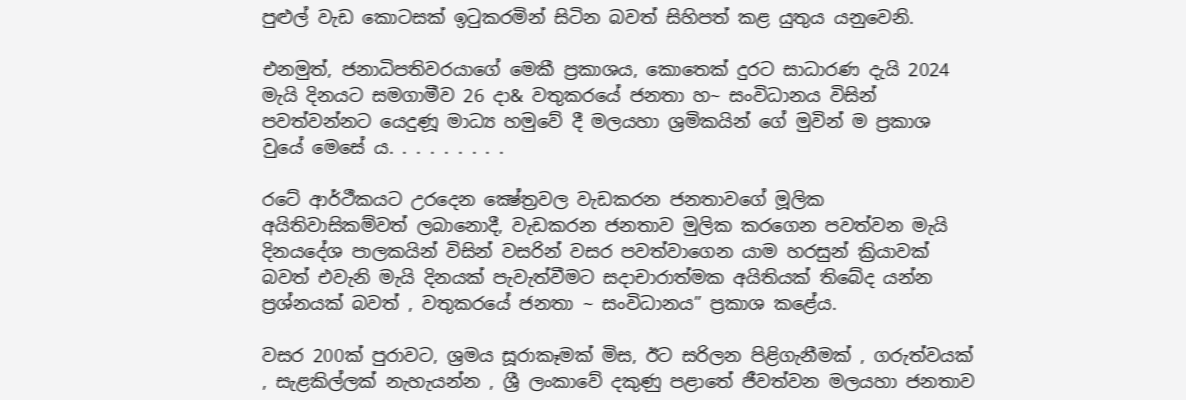පුළුල් වැඩ කොටසක් ඉටුකරමින් සිටින බවත් සිහිපත් කළ යුතුය යනුවෙනි.

එනමුත්, ජනාධිපතිවරයාගේ මෙකී ප්‍රකාශය, කොතෙක් දුරට සාධාරණ දැයි 2024 මැයි දිනයට සමගාමීව 26 දා& වතුකරයේ ජනතා හ~ සංවිධානය විසින් පවත්වන්නට යෙදුණූ මාධ්‍ය හමුවේ දී මලයහා ශ්‍රමිකයින් ගේ මුවින් ම ප්‍රකාශ වුයේ මෙසේ ය. . . . . . . . .

රටේ ආර්ථීකයට උරදෙන ක්‍ෂේත්‍රවල වැඩකරන ජනතාවගේ මූලික අයිතිවාසිකම්වත් ලබානොදී, වැඩකරන ජනතාව මුලික කරගෙන පවත්වන මැයි දිනයදේශ පාලකයින් විසින් වසරින් වසර පවත්වාගෙන යාම හරසුන් ක්‍රියාවක් බවත් එවැනි මැයි දිනයක් පැවැත්වීමට සදාචාරාත්මක අයිතියක් තිබේද යන්න ප්‍රශ්නයක් බවත් , වතුකරයේ ජනතා ~ සංවිධානය” ප්‍රකාශ කළේය.

වසර 200ක් පුරාවට, ශ්‍රමය සූරාකෑමක් මිස, ඊට සරිලන පිළිගැනීමක් , ගරුත්වයක් , සැළකිල්ලක් නැහැයන්න , ශ්‍රී ලංකාවේ දකුණු පළාතේ ජීවත්වන මලයහා ජනතාව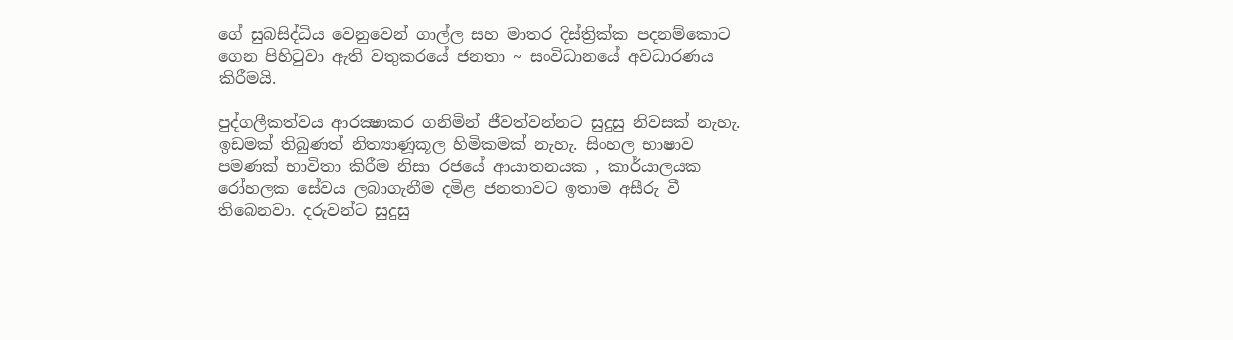ගේ සුබසිද්ධිය වෙනුවෙන් ගාල්ල සහ මාතර දිස්ත්‍රික්ක පදනම්කොට ගෙන පිහිටුවා ඇති වතුකරයේ ජනතා ~ සංවිධානයේ අවධාරණය කිරීමයි.

පුද්ගලීකත්වය ආරක්‍ෂාකර ගනිමින් ජීවත්වන්නට සුදුසු නිවසක් නැහැ. ඉඩමක් තිබුණත් නිත්‍යාණූකූල හිමිකමක් නැහැ. සිංහල භාෂාව පමණක් භාවිතා කිරීම නිසා රජයේ ආයාතනයක , කාර්යාලයක රෝහලක සේවය ලබාගැනීම දමිළ ජනතාවට ඉතාම අසීරු වී තිබෙනවා. දරුවන්ට සුදුසු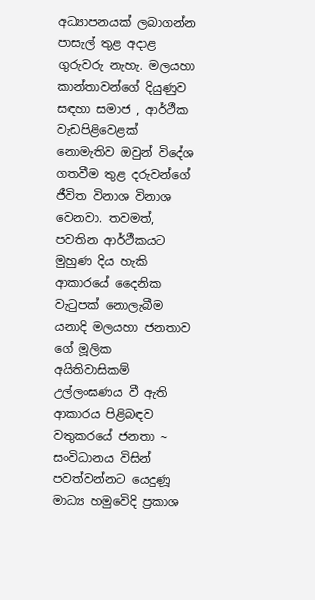අධ්‍යාපනයක් ලබාගන්න පාසැල් තුළ අදාළ ගුරුවරු නැහැ. මලයහා කාන්තාවන්ගේ දියුණුව සඳහා සමාජ , ආර්ථීක වැඩපිළිවෙළක් නොමැතිව ඔවුන් විදේශ ගතවීම තුළ දරුවන්ගේ ජීවිත විනාශ විනාශ වෙනවා. තවමත්, පවතින ආර්ථීකයට මුහුණ දිය හැකි ආකාරයේ දෛනික වැටුපක් නොලැබීම යනාදි මලයහා ජනතාව ගේ මූලික අයිතිවාසිකම් උල්ලංඝණය වී ඇති ආකාරය පිළිබඳව වතුකරයේ ජනතා ~ සංවිධානය විසින් පවත්වන්නට යෙදුණූ මාධ්‍ය හමුවෙිදි ප්‍රකාශ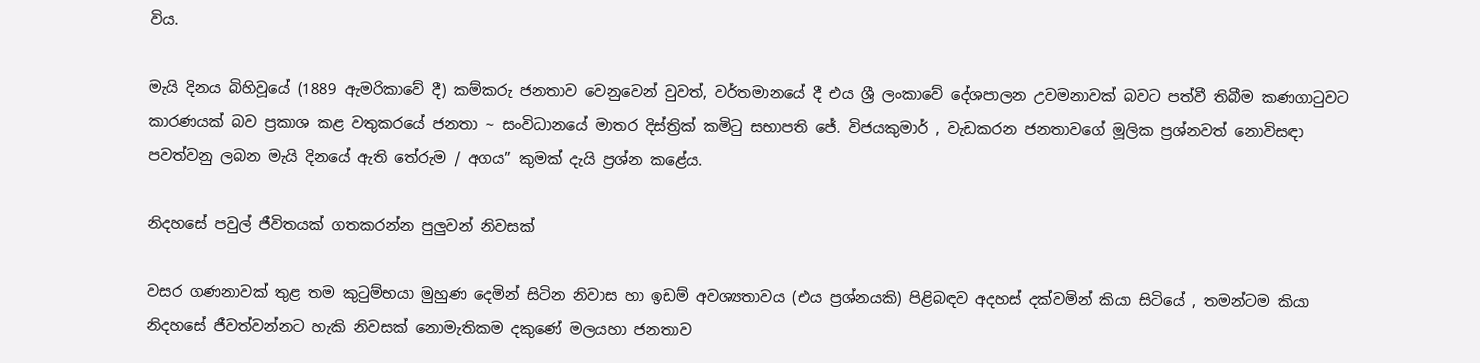විය.

මැයි දිනය බිහිවූයේ (1889 ඇමරිකාවේ දී) කම්කරු ජනතාව වෙනුවෙන් වුවත්, වර්තමානයේ දී එය ශ්‍රී ලංකාවේ දේශපාලන උවමනාවක් බවට පත්වී තිබීම කණගාටුවට කාරණයක් බව ප්‍රකාශ කළ වතුකරයේ ජනතා ~ සංවිධානයේ මාතර දිස්ත්‍රික් කමිටු සභාපති ජේ. විජයකුමාර් , වැඩකරන ජනතාවගේ මූලික ප්‍රශ්නවත් නොවිසඳා පවත්වනු ලබන මැයි දිනයේ ඇති තේරුම / අගය” කුමක් දැයි ප්‍රශ්න කළේය.

නිදහසේ පවුල් ජීවිතයක් ගතකරන්න පුලුවන් නිවසක්

වසර ගණනාවක් තුළ තම කුටුම්භයා මුහුණ දෙමින් සිටින නිවාස හා ඉඩම් අවශ්‍යතාවය (එය ප්‍රශ්නයකි) පිළිබඳව අදහස් දක්වමින් කියා සිටියේ , තමන්ටම කියා නිදහසේ ජීවත්වන්නට හැකි නිවසක් නොමැතිකම දකුණේ මලයහා ජනතාව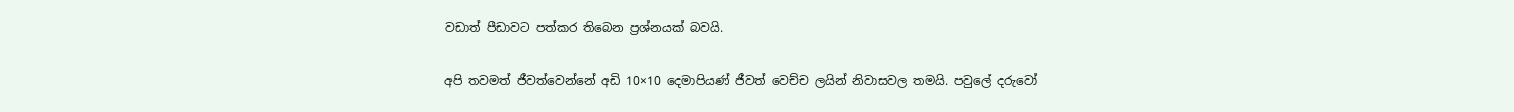වඩාත් පීඩාවට පත්කර තිබෙන ප්‍රශ්නයක් බවයි.

අපි තවමත් ජීවත්වෙන්නේ අඩි 10×10 දෙමාපියණ් ජීවත් වෙච්ච ලයින් නිවාසවල තමයි. පවුලේ දරුවෝ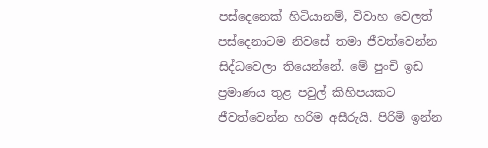පස්දෙනෙක් හිටියානම්, විවාහ වෙලත් පස්දෙනාටම නිවසේ තමා ජීවත්වෙන්න සිද්ධවෙලා තියෙන්නේ. මේ පුංචි ඉඩ ප්‍රමාණය තුළ පවුල් කිහිපයකට ජීවත්වෙන්න හරිම අසීරුයි. පිරිමි ඉන්න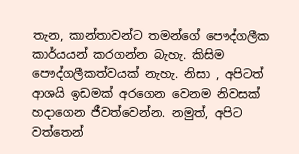තැන, කාන්තාවන්ට තමන්ගේ පෞද්ගලීක කාර්යයන් කරගන්න බැහැ. කිසිම පෞද්ගලීකත්වයක් නැහැ. නිසා , අපිටත් ආශයි ඉඩමක් අරගෙන වෙනම නිවසක් හදාගෙන ජීවත්වෙන්න. නමුත්, අපිට වත්තෙන්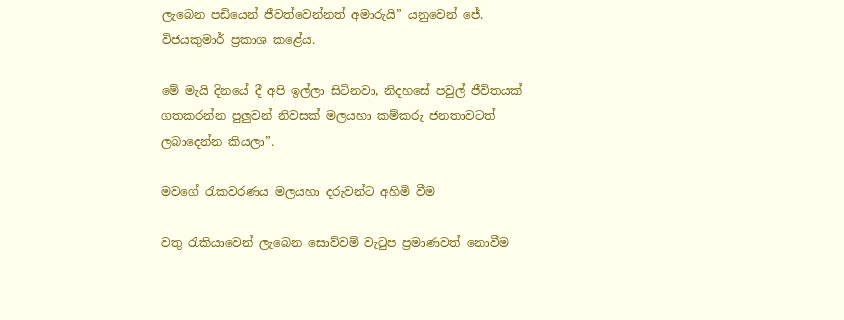ලැබෙන පඩියෙන් ජීවත්වෙන්නත් අමාරුයි” යනුවෙන් ජේ. විජයකුමාර් ප්‍රකාශ කළේය.

මේ මැයි දිනයේ දී අපි ඉල්ලා සිටිනවා, නිදහසේ පවුල් ජීවිතයක් ගතකරන්න පුලුවන් නිවසක් මලයහා කම්කරු ජනතාවටත් ලබාදෙන්න කියලා”.

මවගේ රැකවරණය මලයහා දරුවන්ට අහිමි වීම

වතු රැකියාවෙන් ලැබෙන සොව්වම් වැටුප ප්‍රමාණවත් නොවීම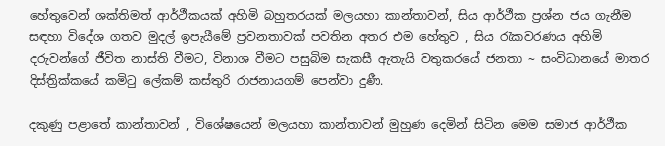හේතුවෙන් ශක්තිමත් ආර්ථීකයක් අහිමි බහුතරයක් මලයහා කාන්තාවන්, සිය ආර්ථීක ප්‍රශ්න ජය ගැනීම සඳහා විදේශ ගතව මුදල් ඉපැයීමේ ප්‍රවනතාවක් පවතින අතර එම හේතුව , සිය රැකවරණය අහිමි දරුවන්ගේ ජීවිත නාස්ති වීමට, විනාශ වීමට පසුබිම සැකසී ඇතැයි වතුකරයේ ජනතා ~ සංවිධානයේ මාතර දිස්ත්‍රික්කයේ කමිටු ලේකම් කස්තුරි රාජනායගම් පෙන්වා දුණී.

දකුණු පළාතේ කාන්තාවන් , විශේෂයෙන් මලයහා කාන්තාවන් මුහුණ දෙමින් සිටින මෙම සමාජ ආර්ථීක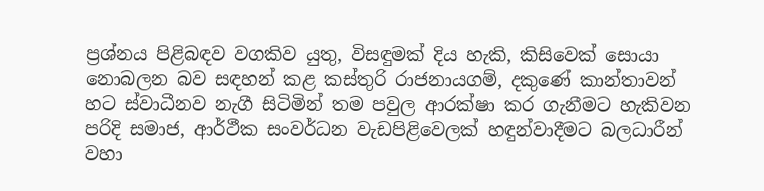ප්‍රශ්නය පිළිබඳව වගකිව යුතු, විසඳුමක් දිය හැකි, කිසිවෙක් සොයා නොබලන බව සඳහන් කළ කස්තුරි රාජනායගම්, දකුණේ කාන්තාවන් හට ස්වාධීනව නැගී සිටිමින් තම පවුල ආරක්ෂා කර ගැනීමට හැකිවන පරිදි සමාජ, ආර්ථීක සංවර්ධන වැඩපිළිවෙලක් හඳුන්වාදීමට බලධාරීන් වහා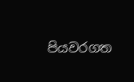පියවරගත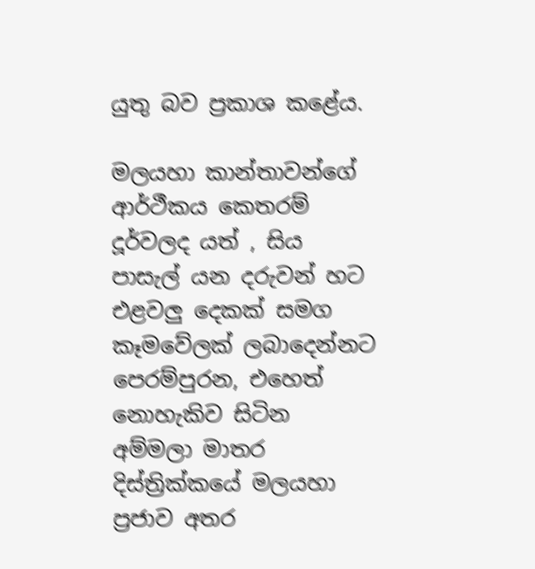යුතු බව ප්‍රකාශ කළේය.

මලයහා කාන්තාවන්ගේ ආර්ථීකය කෙතරම් දූර්වලද යත් , සිය පාසැල් යන දරුවන් හට එළවලු දෙකක් සමග කෑමවේලක් ලබාදෙන්නට පෙරම්පුරන, එහෙත් නොහැකිව සිටින අම්මලා මාතර දිස්ත්‍රික්කයේ මලයහා ප්‍රජාව අතර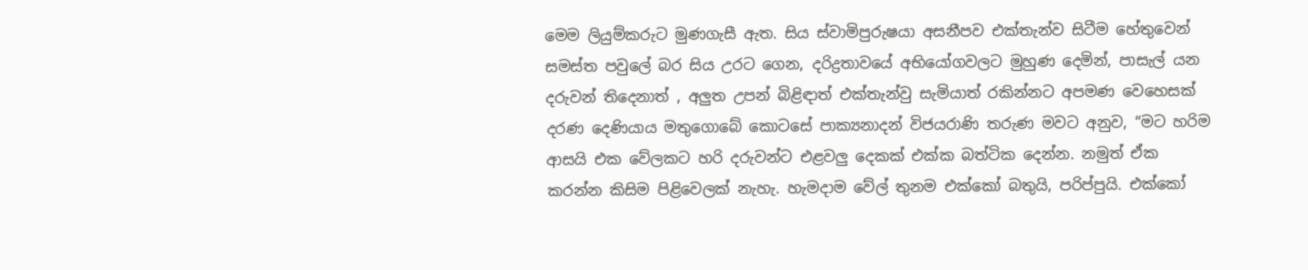මෙම ලියුම්කරුට මුණගැසී ඇත. සිය ස්වාමිපුරුෂයා අසනීපව එක්තැන්ව සිටීම හේතුවෙන් සමස්ත පවුලේ බර සිය උරට ගෙන, දරිද්‍රතාවයේ අභියෝගවලට මුහුණ දෙමින්, පාසැල් යන දරුවන් තිදෙනාත් , අලුත උපන් බිළිඳාත් එක්තැන්වු සැමියාත් රකින්නට අපමණ වෙහෙසක් දරණ දෙණියාය මතුගොබේ කොටසේ පාක්‍යනාදන් විජයරාණි තරුණ මවට අනුව, “මට හරිම ආසයි එක වේලකට හරි දරුවන්ට එළවලු දෙකක් එක්ක බත්ටික දෙන්න. නමුත් ඒක කරන්න කිසිම පිළිවෙලක් නැහැ. හැමදාම වේල් තුනම එක්කෝ බතුයි, පරිප්පුයි. එක්කෝ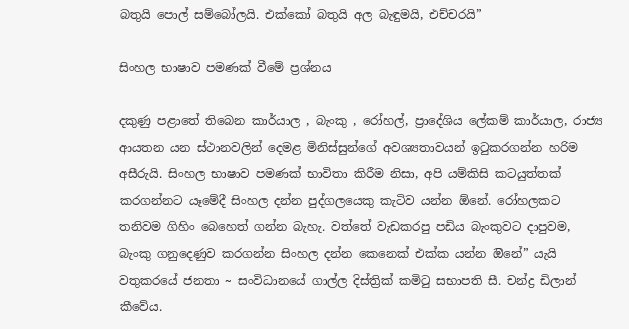බතුයි පොල් සම්බෝලයි. එක්කෝ බතුයි අල බැඳුමයි, එච්චරයි”

සිංහල භාෂාව පමණක් වීමේ ප්‍රශ්නය

දකුණු පළාතේ තිබෙන කාර්යාල , බැංකු , රෝහල්, ප්‍රාදේශිය ලේකම් කාර්යාල, රාජ්‍ය ආයතන යන ස්ථානවලින් දෙමළ මිනිස්සුන්ගේ අවශ්‍යතාවයන් ඉටුකරගන්න හරිම අසීරුයි. සිංහල භාෂාව පමණක් භාවිතා කිරීම නිසා, අපි යම්කිසි කටයුත්තක් කරගන්නට යෑමේදී සිංහල දන්න පුද්ගලයෙකු කැටිව යන්න ඕනේ. රෝහලකට තනිවම ගිහිං බෙහෙත් ගන්න බැහැ. වත්තේ වැඩකරපු පඩිය බැංකුවට දාපුවම, බැංකු ගනුදෙණුව කරගන්න සිංහල දන්න කෙනෙක් එක්ක යන්න ඔිනේ” යැයි වතුකරයේ ජනතා ~ සංවිධානයේ ගාල්ල දිස්ත්‍රික් කමිටු සභාපති සී. චන්ද්‍ර ඩිලාන් කීවේය.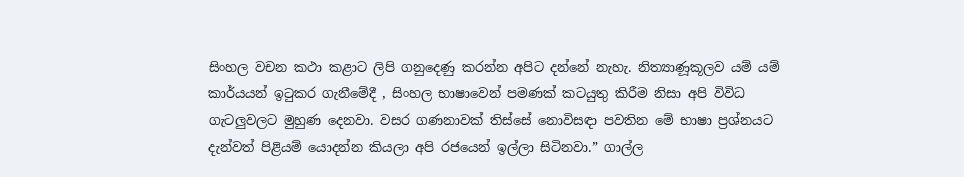සිංහල වචන කථා කළාට ලිපි ගනුදෙණු කරන්න අපිට දන්නේ නැහැ. නිත්‍යාණූකූලව යම් යම් කාර්යයන් ඉටුකර ගැනීමේදී , සිංහල භාෂාවෙන් පමණක් කටයුතු කිරීම නිසා අපි විවිධ ගැටලුවලට මුහුණ දෙනවා. වසර ගණනාවක් තිස්සේ නොවිසඳා පවතින මේ භාෂා ප්‍රශ්නයට දැන්වත් පිළියම් යොදන්න කියලා අපි රජයෙන් ඉල්ලා සිටිනවා.” ගාල්ල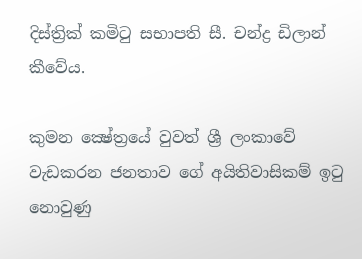දිස්ත්‍රික් කමිටු සභාපති සී. චන්ද්‍ර ඩිලාන් කීවේය.

කුමන ක්‍ෂේත්‍රයේ වුවත් ශ්‍රී ලංකාවේ වැඩකරන ජනතාව ගේ අයිතිවාසිකම් ඉටු නොවුණු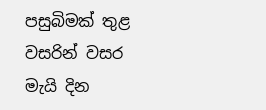පසුබිමක් තුළ වසරින් වසර මැයි දින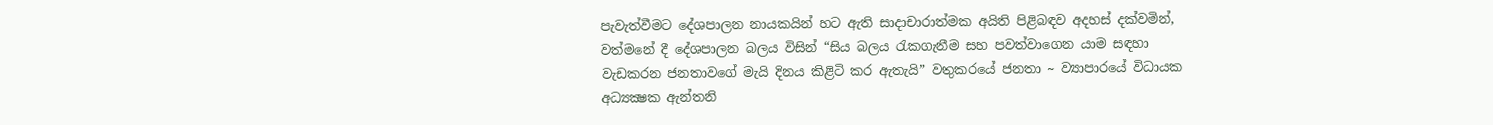පැවැත්වීමට දේශපාලන නායකයින් හට ඇති සාදාචාරාත්මක අයිති පිළිබඳව අදහස් දක්වමින්, වත්මනේ දී දේශපාලන බලය විසින් “සිය බලය රැකගැනීම සහ පවත්වාගෙන යාම සඳහා වැඩකරන ජනතාවගේ මැයි දිනය කිළිටි කර ඇතැයි” වතුකරයේ ජනතා ~ ව්‍යාපාරයේ විධායක අධ්‍යක්‍ෂක ඇන්තනි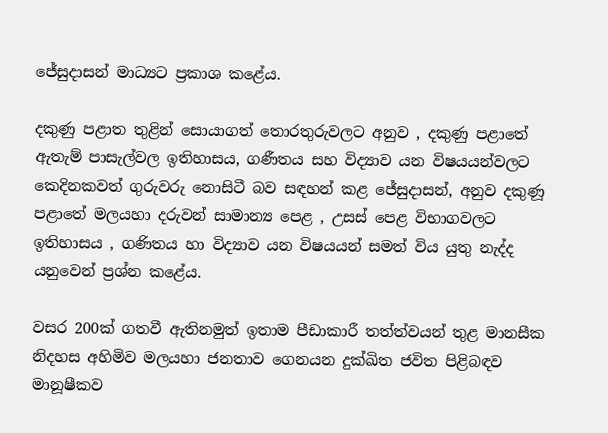ජේසුදාසන් මාධ්‍යට ප්‍රකාශ කළේය.

දකුණු පළාත තුළින් සොයාගත් තොරතුරුවලට අනුව , දකුණු පළාතේ ඇතැම් පාසැල්වල ඉතිහාසය, ගණීතය සහ විද්‍යාව යන විෂයයන්වලට කෙදිනකවත් ගුරුවරු නොසිටී බව සඳහන් කළ ජේසුදාසන්, අනුව දකුණූ පළාතේ මලයහා දරුවන් සාමාන්‍ය පෙළ , උසස් පෙළ විභාගවලට ඉතිහාසය , ගණිතය හා විද්‍යාව යන විෂයයන් සමත් විය යුතු නැද්ද යනුවෙන් ප්‍රශ්න කළේය.

වසර 200ක් ගතවී ඇතිනමුත් ඉතාම පීඩාකාරී තත්ත්වයන් තුළ මානසීක නිදහස අහිමිව මලයහා ජනතාව ගෙනයන දුක්ඛිත ජවිත පිළිබඳව මානූෂීකව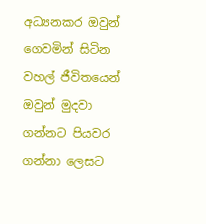අධ්‍යනකර ඔවුන් ගෙවමින් සිටින වහල් ජීවිතයෙන් ඔවුන් මුදවා ගන්නට පියවර ගන්නා ලෙසට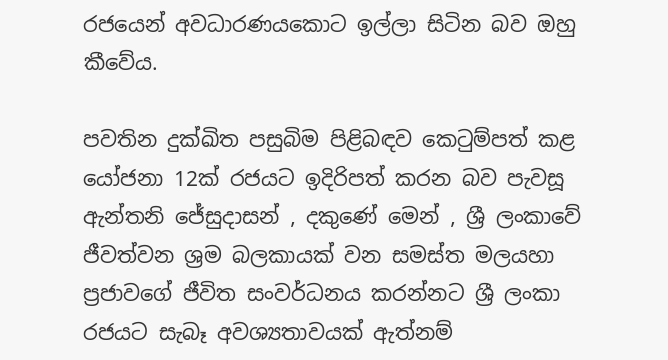රජයෙන් අවධාරණයකොට ඉල්ලා සිටින බව ඔහු කීවේය.

පවතින දුක්ඛිත පසුබිම පිළිබඳව කෙටුම්පත් කළ යෝජනා 12ක් රජයට ඉදිරිපත් කරන බව පැවසූ ඇන්තනි ජේසුදාසන් , දකුණේ මෙන් , ශ්‍රී ලංකාවේ ජීවත්වන ශ්‍රම බලකායක් වන සමස්ත මලයහා ප්‍රජාවගේ ජීවිත සංවර්ධනය කරන්නට ශ්‍රී ලංකා රජයට සැබෑ අවශ්‍යතාවයක් ඇත්නම්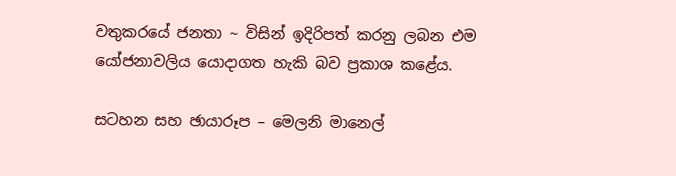වතුකරයේ ජනතා ~ විසින් ඉදිරිපත් කරනු ලබන එම යෝජනාවලිය යොදාගත හැකි බව ප්‍රකාශ කළේය.

සටහන සහ ඡායාරූප – මෙලනි මානෙල්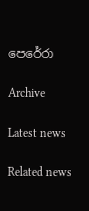පෙරේරා

Archive

Latest news

Related news